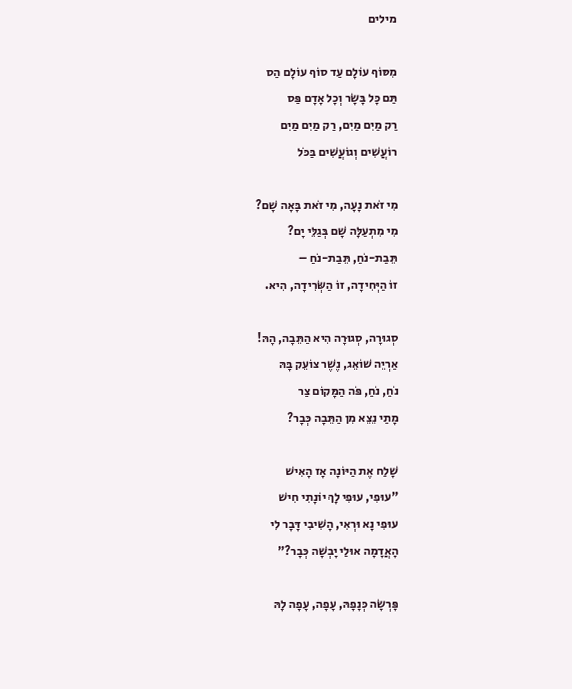מילים

מִסּוֹף עוֹלָם עַד סוֹף עוֹלָם הַס
תַּם כָּל בָּשָׂר וְכָל אָדָם פַּס
רַק מַיִם מַיִם, רַק מַיִם מַיִם
רוֹעֲשִׁים וְגוֹעֲשִׁים בַּכֹּל

מִי זֹאת נָעָה, מִי זֹאת בָּאָה שָׁם?
מִי מִתְעַלָּה שָׁם בְּגַלֵּי יָם?
תֵּבַת-נֹחַ, תֵּבַת-נֹחַ –
זוֹ הַיְּחִידָה, זוֹ הַשְּׂרִידָה, הִיא.

סְגוּרָה, סְגוּרָה הִיא הַתֵּבָה, הָהּ!
אַרְיֵה שׁוֹאֵג, נֶשֶׁר צוֹעֵק בָּהּ
נֹחַ, נֹחַ, פֹּה הַמָּקוֹם צַר
מָתַי נֵצֵא מִן הַתֵּבָה כְּבָר?

שָׁלַח אֶת הַיּוֹנָה אָז הָאִישׁ
"עוּפִי, עוּפִי לָךְ יוֹנָתִי חִישׁ
עוּפִי נָא וּרְאִי, הָשִׁיבִי דָּבָר לִי
הָאֲדָמָה אוּלַי יָבְשָׁה כְּבָר?"

פָּרְשָׂה כְּנָפָהּ, עָפָה, עָפָה לָהּ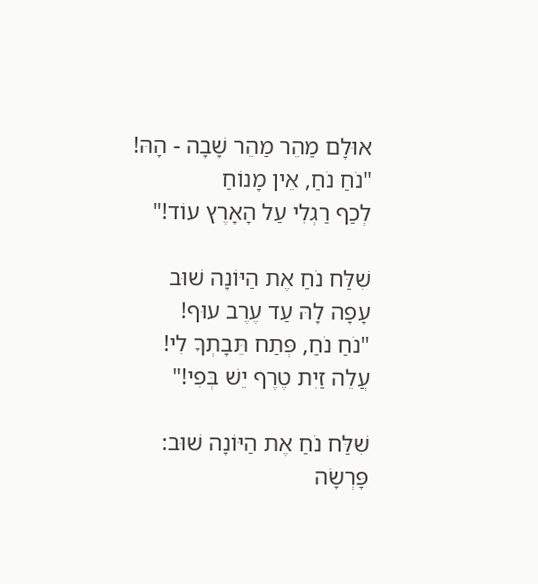אוּלָם מַהֵר מַהֵר שָׁבָה - הָהּ!
"נֹחַ נֹחַ, אֵין מָנוֹחַ
לְכַף רַגְלִי עַל הָאָרֶץ עוֹד!"

שִׁלַּח נֹחַ אֶת הַיּוֹנָה שׁוּב
עָפָה לָהּ עַד עֶרֶב עוּף!
"נֹחַ נֹחַ, פְּתַח תֵּבָתְךָ לִי!
עֲלֵה זַיִת טֶרֶף יֵשׁ בְּפִי!"

שִׁלַּח נֹחַ אֶת הַיּוֹנָה שׁוּב:
פָּרְשָׂה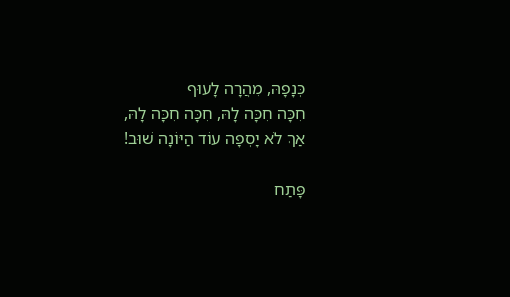כְּנָפָהּ, מִהֲרָה לָעוּף
חִכָּה חִכָּה לָהּ, חִכָּה חִכָּה לָהּ,
אַךְ לֹא יָסְפָה עוֹד הַיּוֹנָה שׁוּב!

פָּתַח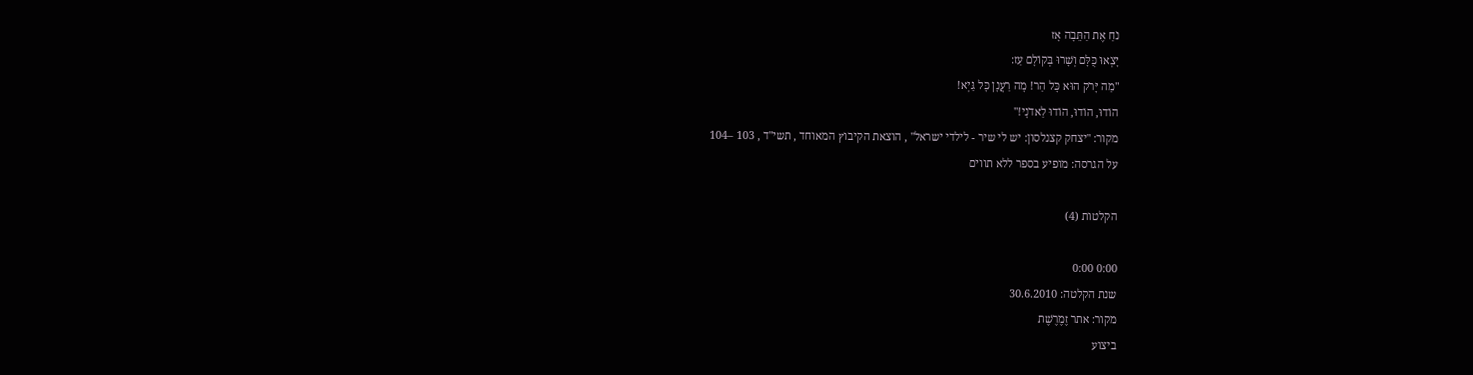נֹחַ אֶת הַתֵּבָה אָז
יָצְאוּ כֻּלָּם וְשָׁרוּ בְּקוֹלָם עַז:
"מַה יָּרֹק הוּא כָּל הַר! מָה רַעֲנָן כָּל גַּיְא!
הוֹדוּ, הוֹדוּ, הוֹדוּ לַאדֹנָי!"
מקור: "יצחק קצנלסון: יש לי שיר - לילדי ישראל" , הוצאת הקיבוץ המאוחד , תשי"ד , 103 –104
על הגרסה: מופיע בספר ללא תווים

הקלטות (4)

0:00 0:00
שנת הקלטה: 30.6.2010
מקור: אתר זֶמֶרֶשֶׁת
ביצוע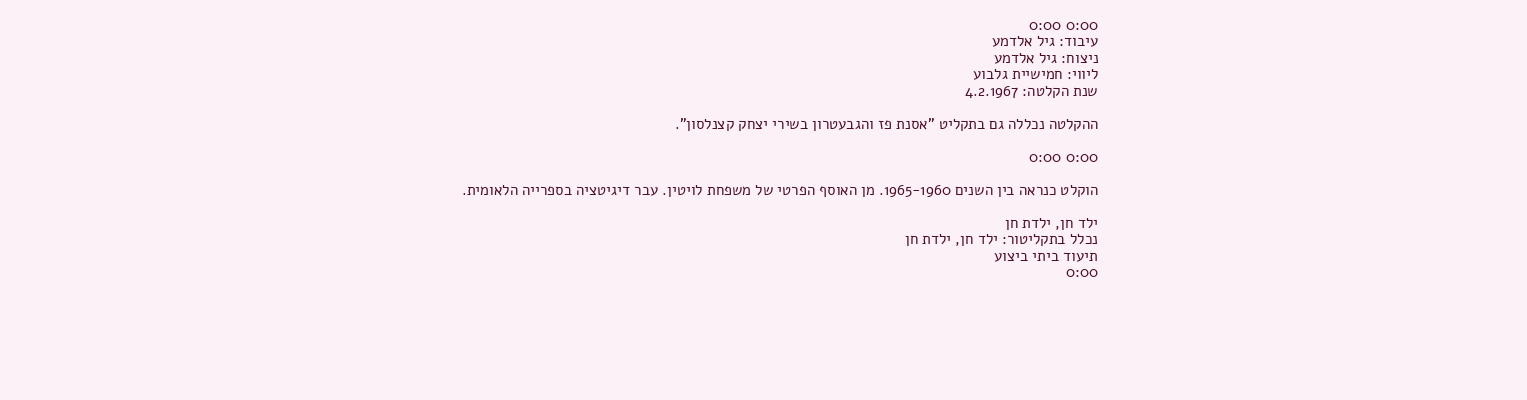0:00 0:00
עיבוד: גיל אלדמע
ניצוח: גיל אלדמע
ליווי: חמישיית גלבוע
שנת הקלטה: 4.2.1967

ההקלטה נכללה גם בתקליט "אסנת פז והגבעטרון בשירי יצחק קצנלסון".

0:00 0:00

הוקלט כנראה בין השנים 1965-1960. מן האוסף הפרטי של משפחת לויטין. עבר דיגיטציה בספרייה הלאומית.

ילד חן, ילדת חן
נכלל בתקליטור: ילד חן, ילדת חן
תיעוד ביתי ביצוע
0:00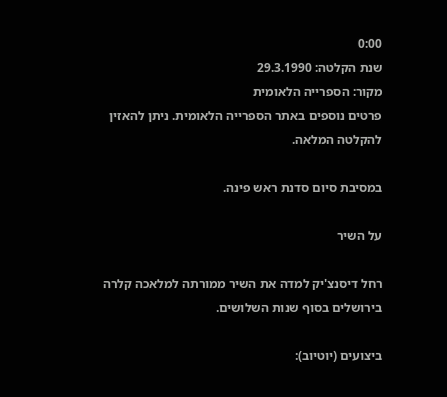0:00
שנת הקלטה: 29.3.1990
מקור: הספרייה הלאומית
פרטים נוספים באתר הספרייה הלאומית. ניתן להאזין להקלטה המלאה.

במסיבת סיום סדנת ראש פינה.

על השיר

רחל דיסנצ'יק למדה את השיר ממורתה למלאכה קלרה בירושלים בסוף שנות השלושים.

ביצועים (יוטיוב):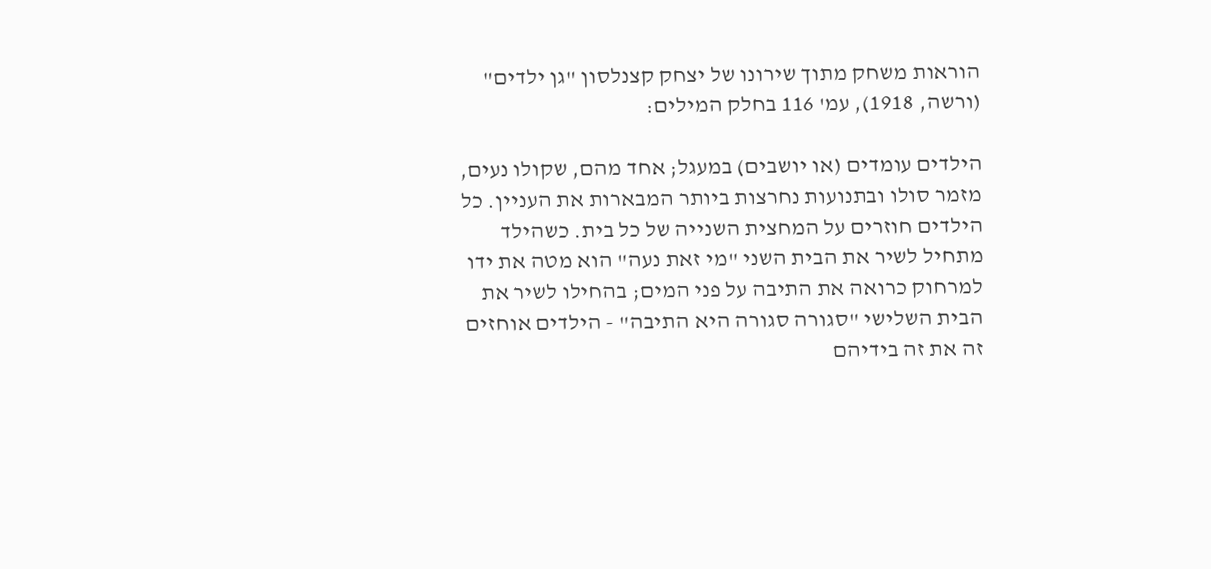הוראות משחק מתוך שירונו של יצחק קצנלסון "גן ילדים" (ורשה, 1918), עמ' 116 בחלק המילים:

הילדים עומדים (או יושבים) במעגל; אחד מהם, שקולו נעים, מזמר סולו ובתנועות נחרצות ביותר המבארות את העניין. כל הילדים חוזרים על המחצית השנייה של כל בית. כשהילד מתחיל לשיר את הבית השני "מי זאת נעה" הוא מטה את ידו למרחוק כרואה את התיבה על פני המים; בהחילו לשיר את הבית השלישי "סגורה סגורה היא התיבה" - הילדים אוחזים זה את זה בידיהם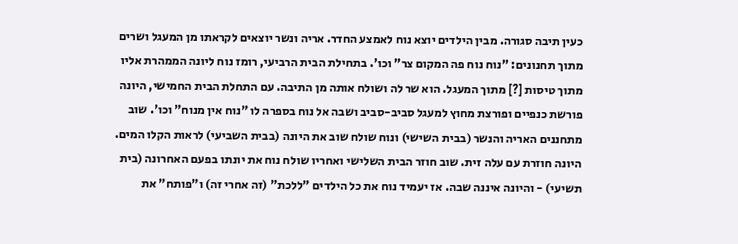כעין תיבה סגורה. מבין הילדים יוצא נוח לאמצע החדר. אריה ונשר יוצאים לקראתו מן המעגל ושרים מתוך תחנונים: "נוח נוח פה המקום צר" וכו'. בתחילת הבית הרביעי, רומז נוח ליונה הממהרת אליו מתוך טיסות [?] מתוך המעגל. הוא שר לה ושולח אותה מן התיבה. עם התחלת הבית החמישי, היונה פורשת כנפיים ופורצת מחוץ למעגל סביב-סביב ושבה אל נוח בספרה לו "נוח אין מנוח" וכו'. שוב מתחננים האריה והנשר (בבית השישי) ונוח שולח שוב את היונה (בבית השביעי) לראות הקלו המים. היונה חוזרת עם עלה זית. שוב חוזר הבית השלישי ואחריו שולח נוח את יונתו בפעם האחרונה (בית תשיעי) - והיונה איננה שבה. אז יעמיד נוח את כל הילדים "ללכת" (זה אחרי זה) ו"פותח" את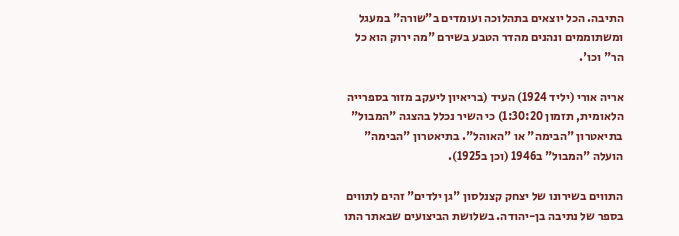התיבה. הכל יוצאים בתהלוכה ועומדים ב"שורה" במעגל  ומשתוממים ונהנים מהדר הטבע בשירם "מה ירוק הוא כל הר" וכו'.

אריה אורי (יליד 1924) העיד (בריאיון ליעקב מזור בספרייה הלאומית, תזמון 1:30:20) כי השיר נכלל בהצגה "המבול" בתיאטרון "הבימה" או "האוהל". בתיאטרון "הבימה" הועלה "המבול" ב1946 (וכן ב1925).

התווים בשירונו של יצחק קצנלסון "גן ילדים" זהים לתווים בספר של נתיבה בן-יהודה. בשלושת הביצועים שבאתר התו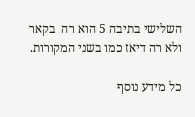השלישי בתיבה 5 הוא רה  בקאר ולא רה דיאז כמו בשני המקורות.

כל מידע נוסף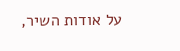על אודות השיר,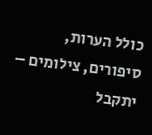כולל הערות, סיפורים, צילומים – יתקבל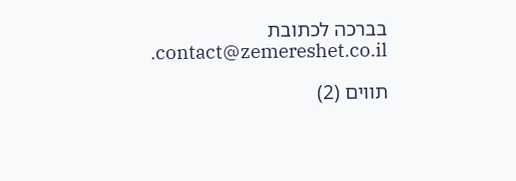בברכה לכתובת contact@zemereshet.co.il.

תווים (2)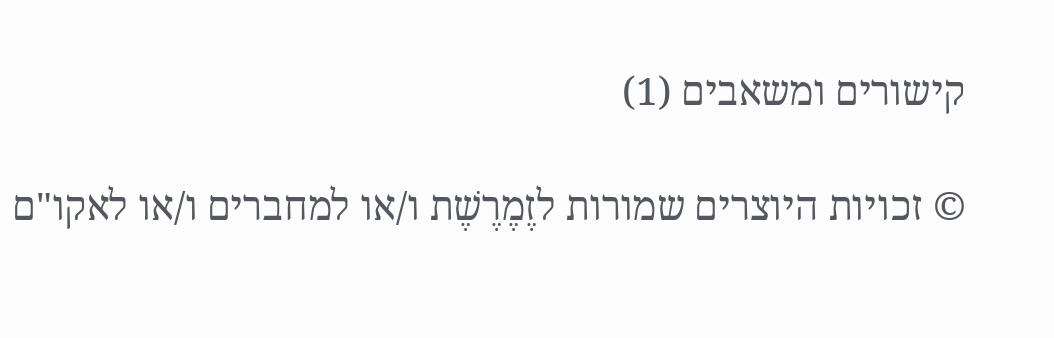קישורים ומשאבים (1)

© זכויות היוצרים שמורות לזֶמֶרֶשֶׁת ו/או למחברים ו/או לאקו"ם